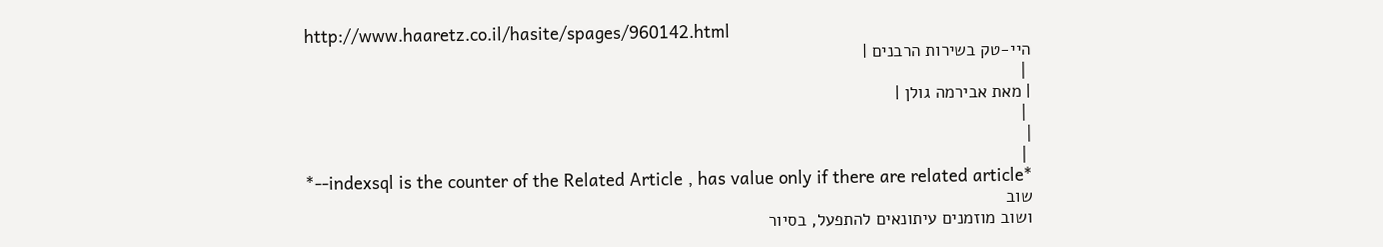http://www.haaretz.co.il/hasite/spages/960142.html
היי-טק בשירות הרבנים |
 |
| מאת אבירמה גולן |
 |
|
 |
*--indexsql is the counter of the Related Article , has value only if there are related article*
שוב
ושוב מוזמנים עיתונאים להתפעל, בסיור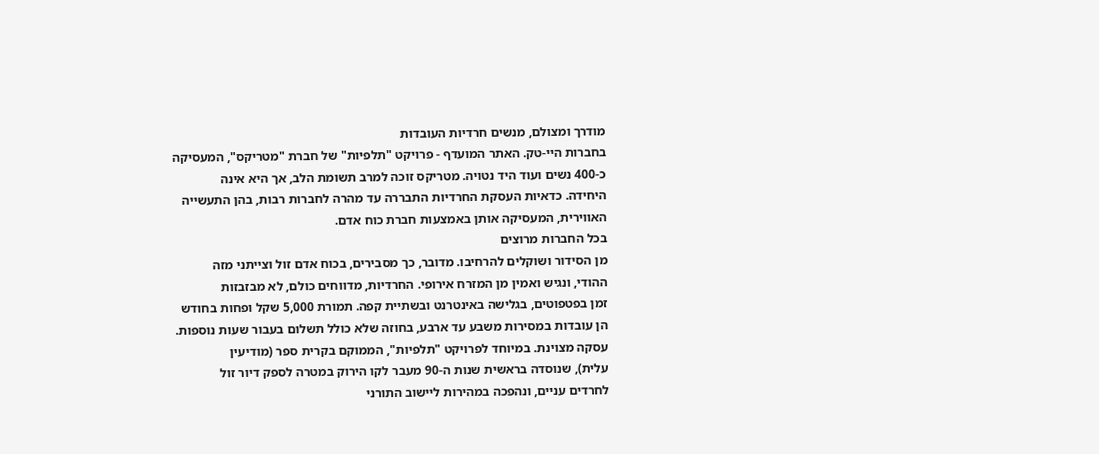מודרך ומצולם, מנשים חרדיות העובדות
בחברות היי-טק. האתר המועדף - פרויקט "תלפיות" של חברת "מטריקס", המעסיקה
כ-400 נשים ועוד היד נטויה. מטריקס זוכה למרב תשומת הלב, אך היא אינה
היחידה. כדאיות העסקת החרדיות התבררה עד מהרה לחברות רבות, בהן התעשייה
האווירית, המעסיקה אותן באמצעות חברת כוח אדם.
בכל החברות מרוצים
מן הסידור ושוקלים להרחיבו. מדובר, כך מסבירים, בכוח אדם זול וצייתני מזה
ההודי, ונגיש ואמין מן המזרח אירופי. החרדיות, מדווחים כולם, לא מבזבזות
זמן בפטפוטים, בגלישה באינטרנט ובשתיית קפה. תמורת 5,000 שקל ופחות בחודש
הן עובדות במסירות משבע עד ארבע, בחוזה שלא כולל תשלום בעבור שעות נוספות.
עסקה מצוינת. במיוחד לפרויקט "תלפיות", הממוקם בקרית ספר (מודיעין
עלית), שנוסדה בראשית שנות ה-90 מעבר לקו הירוק במטרה לספק דיור זול
לחרדים עניים, ונהפכה במהירות ליישוב התורני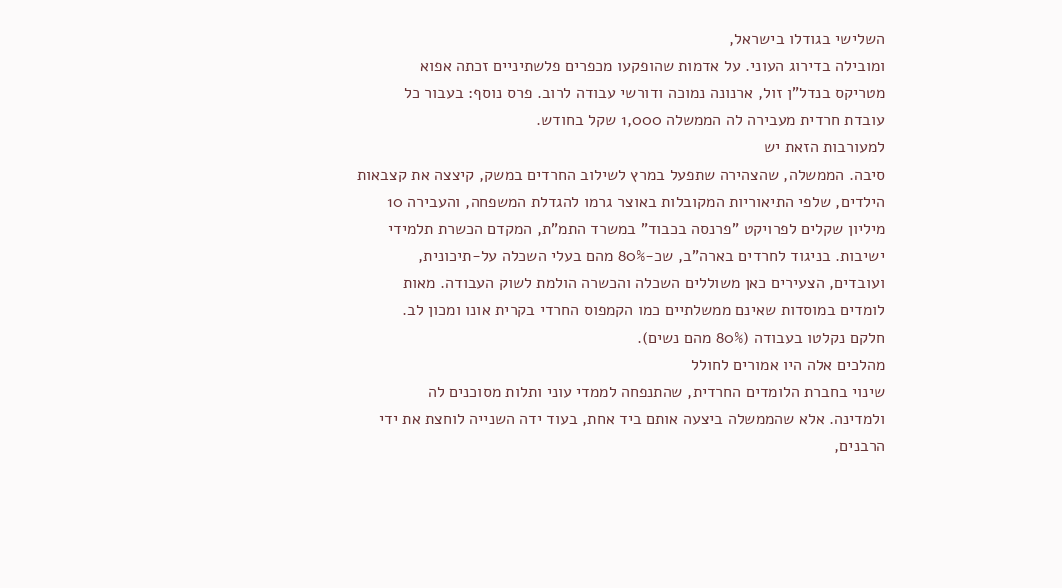השלישי בגודלו בישראל,
ומובילה בדירוג העוני. על אדמות שהופקעו מכפרים פלשתיניים זכתה אפוא
מטריקס בנדל"ן זול, ארנונה נמוכה ודורשי עבודה לרוב. פרס נוסף: בעבור כל
עובדת חרדית מעבירה לה הממשלה 1,000 שקל בחודש.
למעורבות הזאת יש
סיבה. הממשלה, שהצהירה שתפעל במרץ לשילוב החרדים במשק, קיצצה את קצבאות
הילדים, שלפי התיאוריות המקובלות באוצר גרמו להגדלת המשפחה, והעבירה 10
מיליון שקלים לפרויקט "פרנסה בכבוד" במשרד התמ"ת, המקדם הכשרת תלמידי
ישיבות. בניגוד לחרדים בארה"ב, שכ-80% מהם בעלי השכלה על-תיכונית,
ועובדים, הצעירים כאן משוללים השכלה והכשרה הולמת לשוק העבודה. מאות
לומדים במוסדות שאינם ממשלתיים כמו הקמפוס החרדי בקרית אונו ומכון לב.
חלקם נקלטו בעבודה (80% מהם נשים).
מהלכים אלה היו אמורים לחולל
שינוי בחברת הלומדים החרדית, שהתנפחה לממדי עוני ותלות מסוכנים לה
ולמדינה. אלא שהממשלה ביצעה אותם ביד אחת, בעוד ידה השנייה לוחצת את ידי
הרבנים,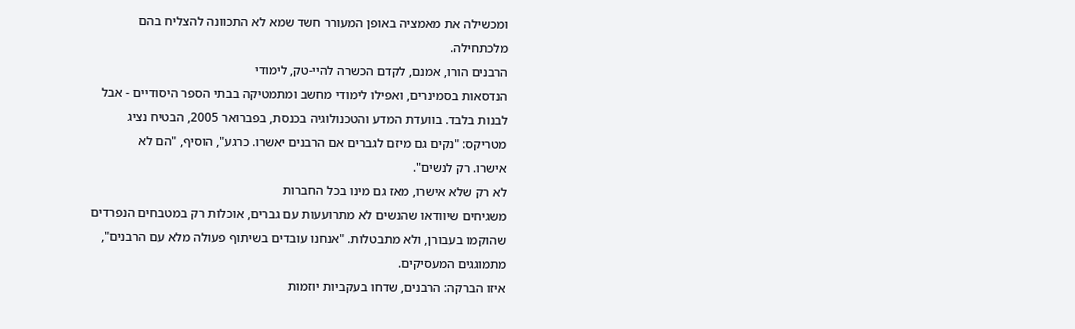ומכשילה את מאמציה באופן המעורר חשד שמא לא התכוונה להצליח בהם
מלכתחילה.
הרבנים הורו, אמנם, לקדם הכשרה להיי-טק, לימודי
הנדסאות בסמינרים, ואפילו לימודי מחשב ומתמטיקה בבתי הספר היסודיים - אבל
לבנות בלבד. בוועדת המדע והטכנולוגיה בכנסת, בפברואר 2005, הבטיח נציג
מטריקס: "נקים גם מיזם לגברים אם הרבנים יאשרו. כרגע", הוסיף, "הם לא
אישרו. רק לנשים".
לא רק שלא אישרו, מאז גם מינו בכל החברות
משגיחים שיוודאו שהנשים לא מתרועעות עם גברים, אוכלות רק במטבחים הנפרדים
שהוקמו בעבורן, ולא מתבטלות. "אנחנו עובדים בשיתוף פעולה מלא עם הרבנים",
מתמוגגים המעסיקים.
איזו הברקה: הרבנים, שדחו בעקביות יוזמות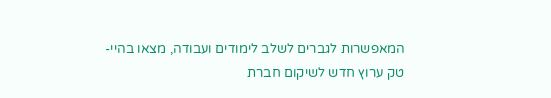המאפשרות לגברים לשלב לימודים ועבודה, מצאו בהיי-טק ערוץ חדש לשיקום חברת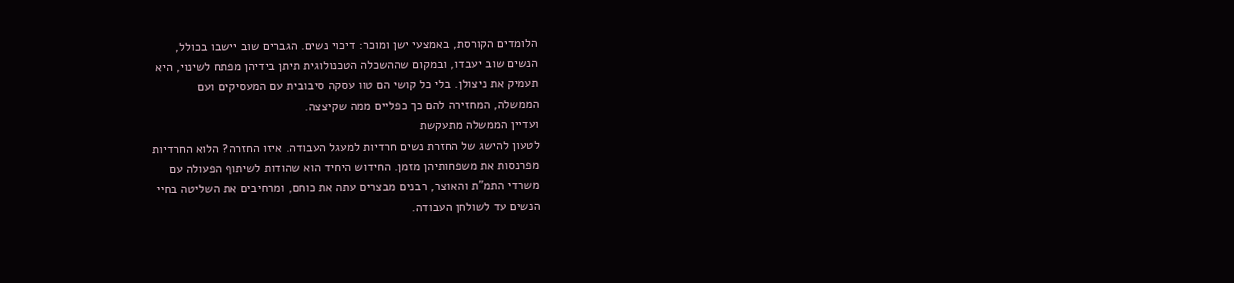הלומדים הקורסת, באמצעי ישן ומוכר: דיכוי נשים. הגברים שוב יישבו בכולל,
הנשים שוב יעבדו, ובמקום שההשכלה הטכנולוגית תיתן בידיהן מפתח לשינוי, היא
תעמיק את ניצולן. בלי כל קושי הם טוו עסקה סיבובית עם המעסיקים ועם
הממשלה, המחזירה להם כך כפליים ממה שקיצצה.
ועדיין הממשלה מתעקשת
לטעון להישג של החזרת נשים חרדיות למעגל העבודה. איזו החזרה? הלוא החרדיות
מפרנסות את משפחותיהן מזמן. החידוש היחיד הוא שהודות לשיתוף הפעולה עם
משרדי התמ"ת והאוצר, רבנים מבצרים עתה את כוחם, ומרחיבים את השליטה בחיי
הנשים עד לשולחן העבודה.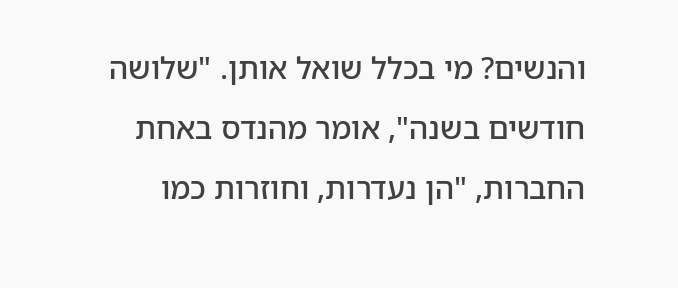והנשים? מי בכלל שואל אותן. "שלושה
חודשים בשנה", אומר מהנדס באחת החברות, "הן נעדרות, וחוזרות כמו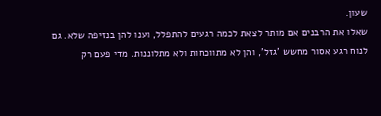שעון.
שאלו את הרבנים אם מותר לצאת לכמה רגעים להתפלל, וענו להן בנזיפה שלא. גם
לנוח רגע אסור מחשש 'גזל', והן לא מתווכחות ולא מתלוננות. מדי פעם רק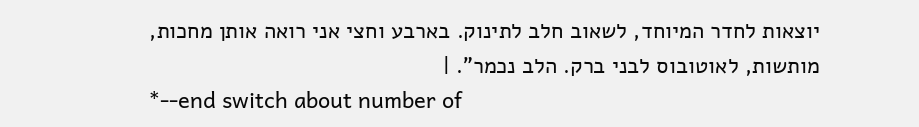יוצאות לחדר המיוחד, לשאוב חלב לתינוק. בארבע וחצי אני רואה אותן מחכות,
מותשות, לאוטובוס לבני ברק. הלב נכמר". |
*--end switch about number of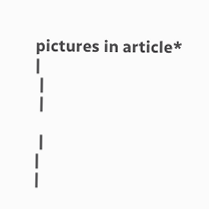pictures in article*
|
 |
 |

 |
|
|